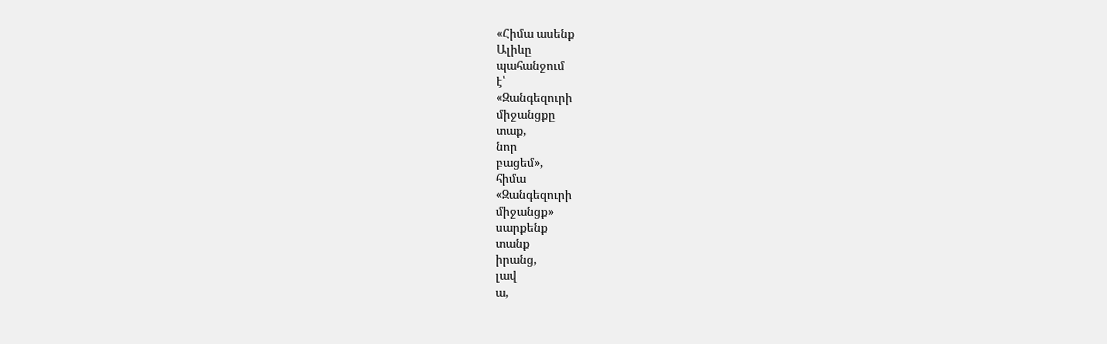«Հիմա ասենք
Ալիևը
պահանջում
է՝
«Զանգեզուրի
միջանցքը
տաք,
նոր
բացեմ»,
հիմա
«Զանգեզուրի
միջանցք»
սարքենք
տանք
իրանց,
լավ
ա,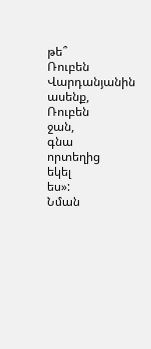թե՞
Ռուբեն
Վարդանյանին
ասենք,
Ռուբեն
ջան,
գնա
որտեղից
եկել
ես»:
Նման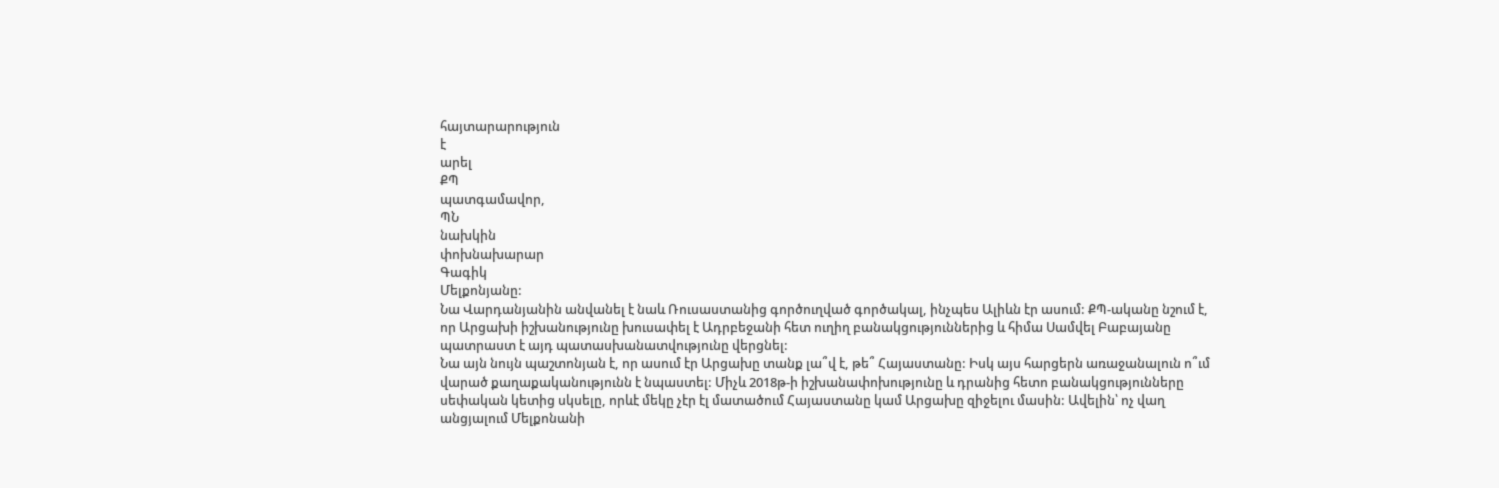հայտարարություն
է
արել
ՔՊ
պատգամավոր,
ՊՆ
նախկին
փոխնախարար
Գագիկ
Մելքոնյանը:
Նա Վարդանյանին անվանել է նաև Ռուսաստանից գործուղված գործակալ, ինչպես Ալիևն էր ասում: ՔՊ-ականը նշում է, որ Արցախի իշխանությունը խուսափել է Ադրբեջանի հետ ուղիղ բանակցություններից և հիմա Սամվել Բաբայանը պատրաստ է այդ պատասխանատվությունը վերցնել:
Նա այն նույն պաշտոնյան է, որ ասում էր Արցախը տանք լա՞վ է, թե՞ Հայաստանը: Իսկ այս հարցերն առաջանալուն ո՞ւմ վարած քաղաքականությունն է նպաստել: Միչև 2018թ-ի իշխանափոխությունը և դրանից հետո բանակցությունները սեփական կետից սկսելը, որևէ մեկը չէր էլ մատածում Հայաստանը կամ Արցախը զիջելու մասին: Ավելին՝ ոչ վաղ անցյալում Մելքոնանի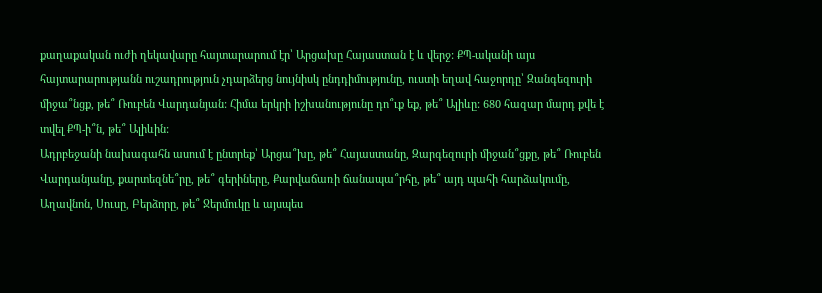քաղաքական ուժի ղեկավարը հայտարարում էր՝ Արցախը Հայաստան է և վերջ: ՔՊ-ականի այս հայտարարությանն ուշադրություն չդարձերց նույնիսկ ընդդիմությունը, ուստի եղավ հաջորդը՝ Զանգեզուրի միջա՞նցք, թե՞ Ռուբեն Վարդանյան: Հիմա երկրի իշխանությունը դո՞ւք եք, թե՞ Ալիևը: 680 հազար մարդ քվե է տվել ՔՊ-ի՞ն, թե՞ Ալիևին:
Ադրբեջանի նախագահն ասում է ընտրեք՝ Արցա՞խը, թե՞ Հայաստանը, Զարգեզուրի միջան՞ցքը, թե՞ Ռուբեն Վարդանյանը, քարտեզնե՞րը, թե՞ գերիները, Քարվաճառի ճանապա՞րհը, թե՞ այդ պահի հարձակումը, Աղավնոն, Սուսը, Բերձորը, թե՞ Ջերմուկը և այսպես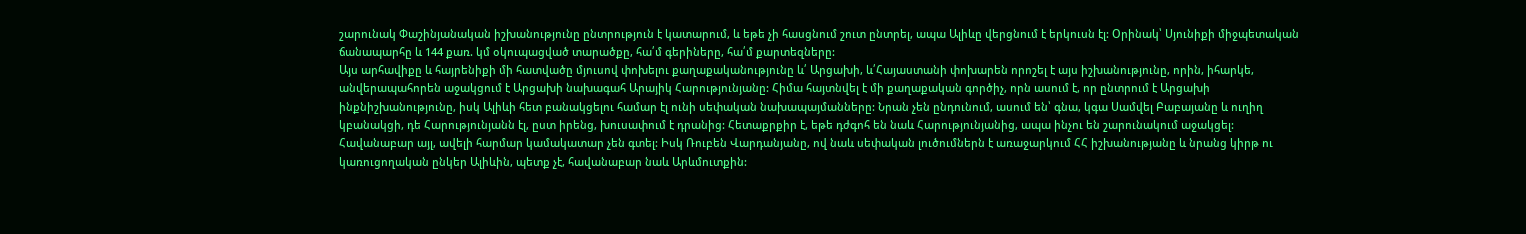շարունակ Փաշինյանական իշխանությունը ընտրություն է կատարում, և եթե չի հասցնում շուտ ընտրել, ապա Ալիևը վերցնում է երկուսն էլ: Օրինակ՝ Սյունիքի միջպետական ճանապարհը և 144 քառ. կմ օկուպացված տարածքը, հա՛մ գերիները, հա՛մ քարտեզները:
Այս արհավիքը և հայրենիքի մի հատվածը մյուսով փոխելու քաղաքականությունը և՛ Արցախի, և՛Հայաստանի փոխարեն որոշել է այս իշխանությունը, որին, իհարկե, անվերապահորեն աջակցում է Արցախի նախագահ Արայիկ Հարությունյանը: Հիմա հայտնվել է մի քաղաքական գործիչ, որն ասում է, որ ընտրում է Արցախի ինքնիշխանությունը, իսկ Ալիևի հետ բանակցելու համար էլ ունի սեփական նախապայմանները: Նրան չեն ընդունում, ասում են՝ գնա, կգա Սամվել Բաբայանը և ուղիղ կբանակցի, դե Հարությունյանն էլ, ըստ իրենց, խուսափում է դրանից: Հետաքրքիր է, եթե դժգոհ են նաև Հարությունյանից, ապա ինչու են շարունակում աջակցել: Հավանաբար այլ, ավելի հարմար կամակատար չեն գտել: Իսկ Ռուբեն Վարդանյանը, ով նաև սեփական լուծումներն է առաջարկում ՀՀ իշխանությանը և նրանց կիրթ ու կառուցողական ընկեր Ալիևին, պետք չէ, հավանաբար նաև Արևմուտքին: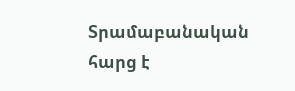Տրամաբանական հարց է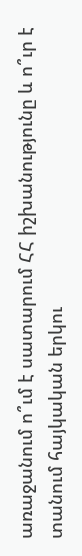առաջանում ո՞ւմ է սատարում ՀՀ իշխանությունը և ո՞ւր է տանում հայկական երկու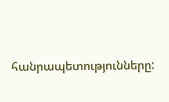հանրապետությունները: